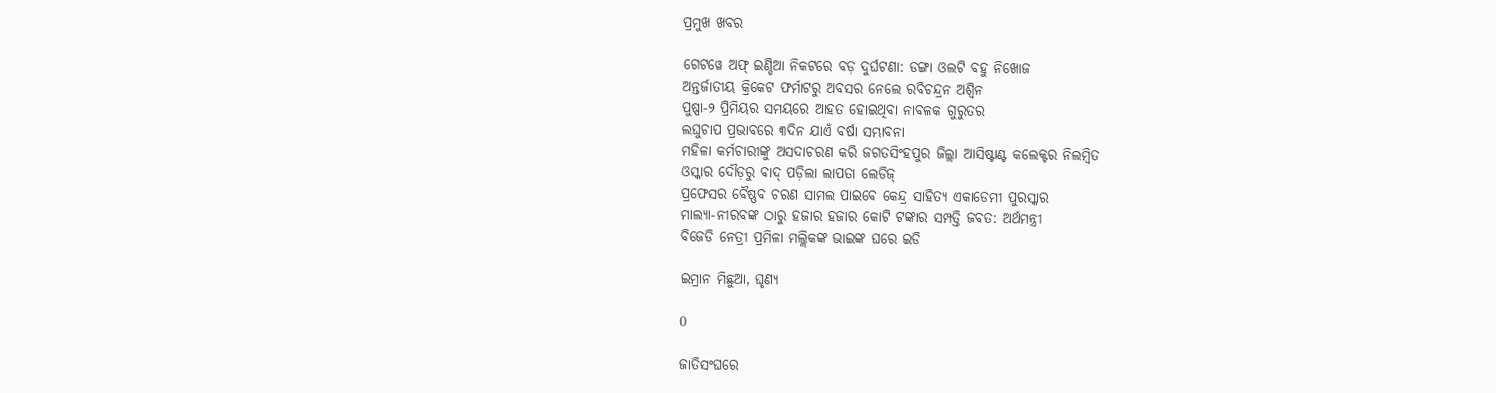ପ୍ରମୁଖ ଖବର

ଗେଟୱେ ଅଫ୍ ଇଣ୍ଡିଆ ନିକଟରେ ବଡ଼ ଦୁର୍ଘଟଣା: ଡଙ୍ଗା ଓଲଟି ବହୁ ନିଖୋଜ
ଅନ୍ତର୍ଜାତୀୟ କ୍ରିକେଟ ଫର୍ମାଟରୁ ଅବସର ନେଲେ ରବିଚନ୍ଦ୍ରନ ଅଶ୍ୱିନ
ପୁଷ୍ପା-୨ ପ୍ରିମିୟର ସମୟରେ ଆହତ ହୋଇଥିବା ନାବଳକ ଗୁରୁତର
ଲଘୁଚାପ ପ୍ରଭାବରେ ୩ଦିନ ଯାଏଁ ବର୍ଷା ସମ୍ଭାବନା
ମହିଳା କର୍ମଚାରୀଙ୍କୁ ଅସଦାଚରଣ କରି ଜଗତସିଂହପୁର ଜିଲ୍ଲା ଆସିଷ୍ଟାଣ୍ଟ କଲେକ୍ଟର ନିଲମ୍ବିତ
ଓସ୍କାର ଦୌଡ଼ରୁ ବାଦ୍ ପଡ଼ିଲା ଲାପତା ଲେଡିଜ୍
ପ୍ରଫେସର ବୈଷ୍ଣବ ଚରଣ ସାମଲ ପାଇବେ କେନ୍ଦ୍ର ସାହିତ୍ୟ ଏକାଡେମୀ ପୁରସ୍କାର
ମାଲ୍ୟା-ନୀରବଙ୍କ ଠାରୁ ହଜାର ହଜାର କୋଟି ଟଙ୍କାର ସମ୍ପତ୍ତି ଜବତ: ଅର୍ଥମନ୍ତ୍ରୀ
ବିଜେଡି ନେତ୍ରୀ ପ୍ରମିଳା ମଲ୍ଲିକଙ୍କ ଭାଇଙ୍କ ଘରେ ଇଡି

ଇମ୍ରାନ ମିଛୁଆ, ଘୃଣ୍ୟ

0

ଜାତିସଂଘରେ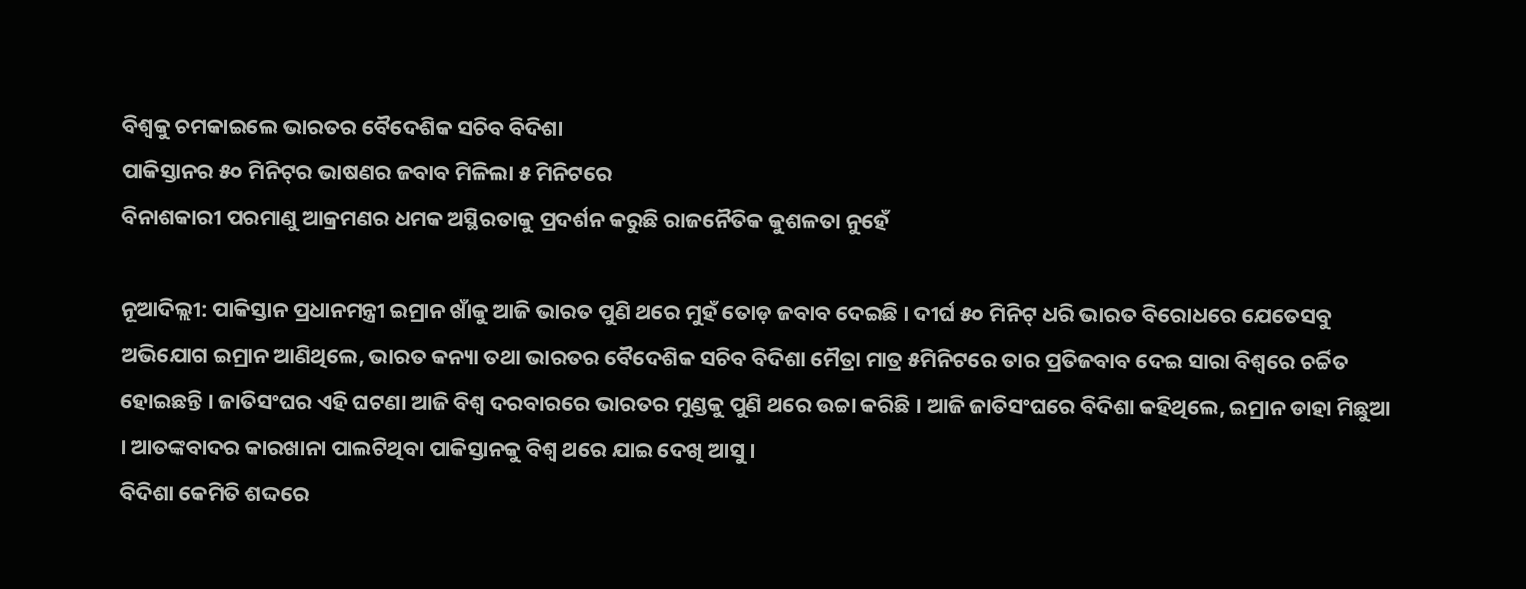ବିଶ୍ୱକୁ ଚମକାଇଲେ ଭାରତର ବୈଦେଶିକ ସଚିବ ବିଦିଶା
ପାକିସ୍ତାନର ୫୦ ମିନିଟ୍‍ର ଭାଷଣର ଜବାବ ମିଳିଲା ୫ ମିନିଟରେ
ବିନାଶକାରୀ ପରମାଣୁ ଆକ୍ରମଣର ଧମକ ଅସ୍ଥିରତାକୁ ପ୍ରଦର୍ଶନ କରୁଛି ରାଜନୈତିକ କୁଶଳତା ନୁହେଁ

ନୂଆଦିଲ୍ଲୀ: ପାକିସ୍ତାନ ପ୍ରଧାନମନ୍ତ୍ରୀ ଇମ୍ରାନ ଖାଁକୁ ଆଜି ଭାରତ ପୁଣି ଥରେ ମୁହଁ ତୋଡ଼ ଜବାବ ଦେଇଛି । ଦୀର୍ଘ ୫୦ ମିନିଟ୍‍ ଧରି ଭାରତ ବିରୋଧରେ ଯେତେସବୁ ଅଭିଯୋଗ ଇମ୍ରାନ ଆଣିଥିଲେ, ଭାରତ କନ୍ୟା ତଥା ଭାରତର ବୈଦେଶିକ ସଚିବ ବିଦିଶା ମୈତ୍ରା ମାତ୍ର ୫ମିନିଟରେ ତାର ପ୍ରତିଜବାବ ଦେଇ ସାରା ବିଶ୍ୱରେ ଚର୍ଚ୍ଚିତ ହୋଇଛନ୍ତି । ଜାତିସଂଘର ଏହି ଘଟଣା ଆଜି ବିଶ୍ୱ ଦରବାରରେ ଭାରତର ମୁଣ୍ଡକୁ ପୁଣି ଥରେ ଉଚ୍ଚା କରିଛି । ଆଜି ଜାତିସଂଘରେ ବିଦିଶା କହିଥିଲେ, ଇମ୍ରାନ ଡାହା ମିଛୁଆ । ଆତଙ୍କବାଦର କାରଖାନା ପାଲଟିଥିବା ପାକିସ୍ତାନକୁ ବିଶ୍ୱ ଥରେ ଯାଇ ଦେଖି ଆସୁ ।
ବିଦିଶା କେମିତି ଶଦ୍ଦରେ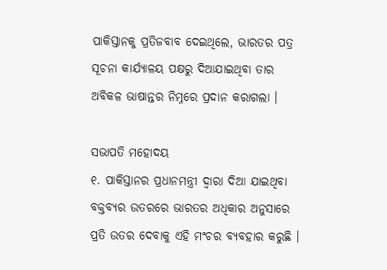ପାକିସ୍ତାନକୁ ପ୍ରତିଜବାବ ଦେଇଥିଲେ, ଭାରତର ପତ୍ର ସୂଚନା କାର୍ଯ୍ୟାଳୟ ପକ୍ଷରୁ ଦିଆଯାଇଥିବା ତାର ଅବିକଳ ଭାଷାନ୍ତର ନିମ୍ନରେ ପ୍ରଦାନ କରାଗଲା ।

ସଭାପତି ମହୋଦୟ
୧. ପାକିସ୍ତାନର ପ୍ରଧାନମନ୍ତ୍ରୀ ଦ୍ୱାରା ଦିଆ ଯାଇଥିବା ବକ୍ତବ୍ୟର ଉତରରେ ଭାରତର ଅଧିକାର ଅନୁସାରେ ପ୍ରତି ଉତର ଦେବାକୁ ଏହି ମଂଚର ବ୍ୟବହାର କରୁଛି ।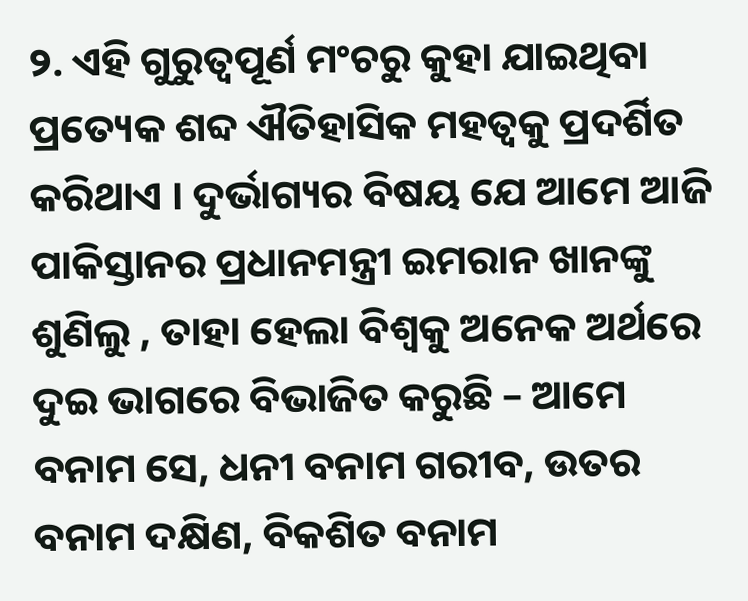୨. ଏହି ଗୁରୁତ୍ୱପୂର୍ଣ ମଂଚରୁ କୁହା ଯାଇଥିବା ପ୍ରତ୍ୟେକ ଶବ୍ଦ ଐତିହାସିକ ମହତ୍ୱକୁ ପ୍ରଦର୍ଶିତ କରିଥାଏ । ଦୁର୍ଭାଗ୍ୟର ବିଷୟ ଯେ ଆମେ ଆଜି ପାକିସ୍ତାନର ପ୍ରଧାନମନ୍ତ୍ରୀ ଇମରାନ ଖାନଙ୍କୁ ଶୁଣିଲୁ , ତାହା ହେଲା ବିଶ୍ୱକୁ ଅନେକ ଅର୍ଥରେ ଦୁଇ ଭାଗରେ ବିଭାଜିତ କରୁଛି – ଆମେ ବନାମ ସେ, ଧନୀ ବନାମ ଗରୀବ, ଉତର ବନାମ ଦକ୍ଷିଣ, ବିକଶିତ ବନାମ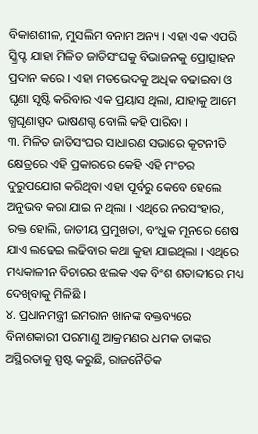ବିକାଶଶୀଳ, ମୁସଲିମ ବନାମ ଅନ୍ୟ । ଏହା ଏକ ଏପରି ସ୍କ୍ରିପ୍ଟ ଯାହା ମିଳିତ ଜାତିସଂଘକୁ ବିଭାଜନକୁ ପ୍ରୋତ୍ସାହନ ପ୍ରଦାନ କରେ । ଏହା ମତଭେଦକୁ ଅଧିକ ବଢାଇବା ଓ ଘୃଣା ସୃଷ୍ଟି କରିବାର ଏକ ପ୍ରୟାସ ଥିଲା, ଯାହାକୁ ଆମେ ଗ୍ଧଘୃଣାସ୍ପଦ ଭାଷଣଗ୍ଦ ବୋଲି କହି ପାରିବା ।
୩. ମିଳିତ ଜାତିସଂଘର ସାଧାରଣ ସଭାରେ କୂଟନୀତି କ୍ଷେତ୍ରରେ ଏହି ପ୍ରକାରରେ କେହି ଏହି ମଂଚର ଦୁରୁପଯୋଗ କରିଥିବା ଏହା ପୂର୍ବରୁ କେବେ ହେଲେ ଅନୁଭବ କରା ଯାଇ ନ ଥିଲା । ଏଥିରେ ନରସଂହାର, ରକ୍ତ ହୋଲି, ଜାତୀୟ ପ୍ରମୁଖତା, ବଂଧୁକ ମୂନରେ ଶେଷ ଯାଏ ଲଢେଇ ଲଢିବାର କଥା କୁହା ଯାଇଥିଲା । ଏଥିରେ ମଧ୍ୟକାଳୀନ ବିଚାରର ଝଲକ ଏକ ବିଂଶ ଶତାବ୍ଦୀରେ ମଧ୍ୟ ଦେଖିବାକୁ ମିଳିଛି ।
୪. ପ୍ରଧାନମନ୍ତ୍ରୀ ଇମରାନ ଖାନଙ୍କ ବକ୍ତବ୍ୟରେ ବିନାଶକାରୀ ପରମାଣୁ ଆକ୍ରମଣର ଧମକ ତାଙ୍କର ଅସ୍ଥିରତାକୁ ସ୍ପଷ୍ଟ କରୁଛି, ରାଜନୈତିକ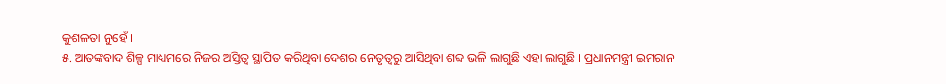କୁଶଳତା ନୁହେଁ ।
୫. ଆତଙ୍କବାଦ ଶିଳ୍ପ ମାଧ୍ୟମରେ ନିଜର ଅସ୍ତିତ୍ୱ ସ୍ଥାପିତ କରିଥିବା ଦେଶର ନେତୃତ୍ୱରୁ ଆସିଥିବା ଶବ୍ଦ ଭଳି ଲାଗୁଛି ଏହା ଲାଗୁଛି । ପ୍ରଧାନମନ୍ତ୍ରୀ ଇମରାନ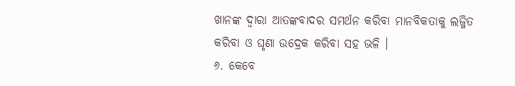ଖାନଙ୍କ ଦ୍ୱାରା ଆତଙ୍କବାଦର ସମର୍ଥନ କରିବା ମାନବିକତାକୁ ଲଜ୍ଜିତ କରିବା ଓ ଘୃଣା ଉଦ୍ରେକ କରିବା ସହ ଭଳି ।
୬. କେବେ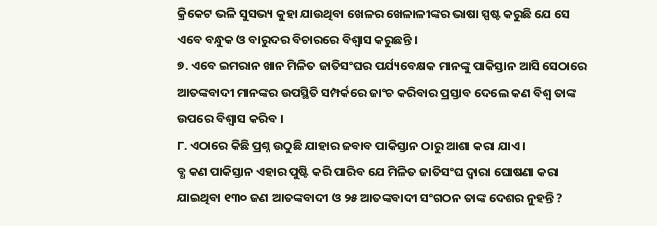କ୍ରିକେଟ ଭଳି ସୁସଭ୍ୟ କୁହା ଯାଉଥିବା ଖେଳର ଖେଳାଳୀଙ୍କର ଭାଷା ସ୍ପଷ୍ଟ କରୁଛି ଯେ ସେ ଏବେ ବନ୍ଧୁକ ଓ ବାରୁଦର ବିଚାରରେ ବିଶ୍ୱାସ କରୁଛନ୍ତି ।
୭. ଏବେ ଇମରାନ ଖାନ ମିଳିତ ଜାତିସଂଘର ପର୍ଯ୍ୟବେକ୍ଷକ ମାନଙ୍କୁ ପାକିସ୍ତାନ ଆସି ସେଠାରେ ଆତଙ୍କବାଦୀ ମାନଙ୍କର ଉପସ୍ଥିତି ସମ୍ପର୍କରେ ଜାଂଚ କରିବାର ପ୍ରସ୍ତାବ ଦେଲେ କଣ ବିଶ୍ୱ ତାଙ୍କ ଉପରେ ବିଶ୍ୱାସ କରିବ ।
୮. ଏଠାରେ କିଛି ପ୍ରଶ୍ନ ଉଠୁଛି ଯାହାର ଜବାବ ପାକିସ୍ତାନ ଠାରୁ ଆଶା କରା ଯାଏ ।
ବ୍ଧ କଣ ପାକିସ୍ତାନ ଏହାର ପୁଷ୍ଟି କରି ପାରିବ ଯେ ମିଳିତ ଜାତିସଂଘ ଦ୍ୱାରା ଘୋଷଣା କରା ଯାଇଥିବା ୧୩୦ ଜଣ ଆତଙ୍କବାଦୀ ଓ ୨୫ ଆତଙ୍କବାଦୀ ସଂଗଠନ ତାଙ୍କ ଦେଶର ନୁହନ୍ତି ?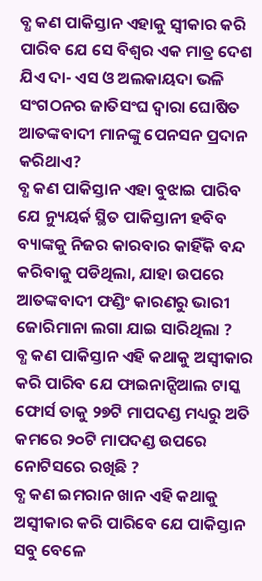ବ୍ଧ କଣ ପାକିସ୍ତାନ ଏହାକୁ ସ୍ୱୀକାର କରି ପାରିବ ଯେ ସେ ବିଶ୍ୱର ଏକ ମାତ୍ର ଦେଶ ଯିଏ ଦା- ଏସ ଓ ଅଲକାୟଦା ଭଳି ସଂଗଠନର ଜାତିସଂଘ ଦ୍ୱାରା ଘୋଷିତ ଆତଙ୍କବାଦୀ ମାନଙ୍କୁ ପେନସନ ପ୍ରଦାନ କରିଥାଏ?
ବ୍ଧ କଣ ପାକିସ୍ତାନ ଏହା ବୁଝାଇ ପାରିବ ଯେ ନ୍ୟୁୟର୍କ ସ୍ଥିତ ପାକିସ୍ତାନୀ ହବିବ ବ୍ୟାଙ୍କକୁ ନିଜର କାରବାର କାହିଁକି ବନ୍ଦ କରିବାକୁ ପଡିଥିଲା, ଯାହା ଉପରେ ଆତଙ୍କବାଦୀ ଫଣ୍ଡିଂ କାରଣରୁ ଭାରୀ ଜୋରିମାନା ଲଗା ଯାଇ ସାରିଥିଲା ?
ବ୍ଧ କଣ ପାକିସ୍ତାନ ଏହି କଥାକୁ ଅସ୍ୱୀକାର କରି ପାରିବ ଯେ ଫାଇନାନ୍ସିଆଲ ଟାସ୍କ ଫୋର୍ସ ତାକୁ ୨୭ଟି ମାପଦଣ୍ଡ ମଧ୍ୟରୁ ଅତି କମରେ ୨୦ଟି ମାପଦଣ୍ଡ ଉପରେ ନୋଟିସରେ ରଖିଛି ?
ବ୍ଧ କଣ ଇମରାନ ଖାନ ଏହି କଥାକୁ ଅସ୍ୱୀକାର କରି ପାରିବେ ଯେ ପାକିସ୍ତାନ ସବୁ ବେଳେ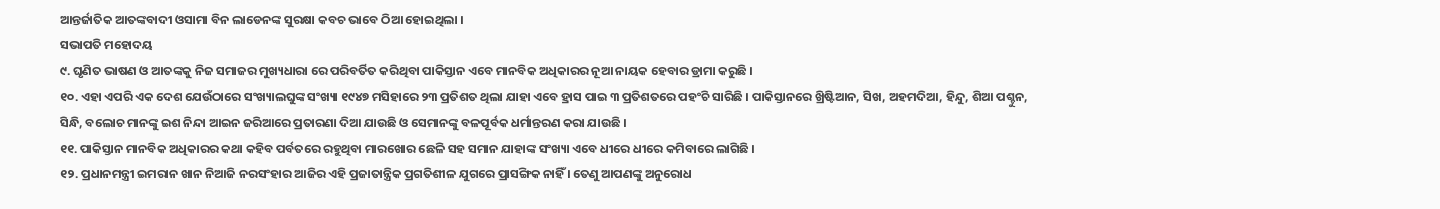ଆନ୍ତର୍ଜାତିକ ଆତଙ୍କବାଦୀ ଓସାମା ବିନ ଲାଡେନଙ୍କ ସୁରକ୍ଷା କବଚ ଭାବେ ଠିଆ ହୋଇଥିଲା ।
ସଭାପତି ମହୋଦୟ
୯. ଘୃଣିତ ଭାଷଣ ଓ ଆତଙ୍କକୁ ନିଜ ସମାଜର ମୁଖ୍ୟଧାରା ରେ ପରିବର୍ତିତ କରିଥିବା ପାକିସ୍ତାନ ଏବେ ମାନବିକ ଅଧିକାରର ନୂଆ ନାୟକ ହେବାର ଡ୍ରାମା କରୁଛି ।
୧୦. ଏହା ଏପରି ଏକ ଦେଶ ଯେଉଁଠାରେ ସଂଖ୍ୟାଲଘୁଙ୍କ ସଂଖ୍ୟା ୧୯୪୭ ମସିହାରେ ୨୩ ପ୍ରତିଶତ ଥିଲା ଯାହା ଏବେ ହ୍ରାସ ପାଇ ୩ ପ୍ରତିଶତରେ ପହଂଚି ସାରିଛି । ପାକିସ୍ତାନରେ ଖ୍ରିଷ୍ଟିଆନ, ସିଖ, ଅହମଦିଆ, ହିନ୍ଦୁ, ଶିଆ ପଶ୍ଚୁନ, ସିନ୍ଧି, ବଲୋଚ ମାନଙ୍କୁ ଇଶ ନିନ୍ଦା ଆଇନ ଜରିଆରେ ପ୍ରତାରଣା ଦିଆ ଯାଉଛି ଓ ସେମାନଙ୍କୁ ବଳପୂର୍ବକ ଧର୍ମାନ୍ତରଣ କରା ଯାଉଛି ।
୧୧. ପାକିସ୍ତାନ ମାନବିକ ଅଧିକାରର କଥା କହିବ ପର୍ବତରେ ରହୁଥିବା ମାରଖୋର ଛେଳି ସହ ସମାନ ଯାହାଙ୍କ ସଂଖ୍ୟା ଏବେ ଧୀରେ ଧୀରେ କମିବାରେ ଲାଗିଛି ।
୧୨. ପ୍ରଧାନମନ୍ତ୍ରୀ ଇମରାନ ଖାନ ନିଆଜି ନରସଂହାର ଆଜିର ଏହି ପ୍ରଜାତାନ୍ତ୍ରିକ ପ୍ରଗତିଶୀଳ ଯୁଗରେ ପ୍ରାସଙ୍ଗିକ ନାହିଁ । ତେଣୁ ଆପଣଙ୍କୁ ଅନୁରୋଧ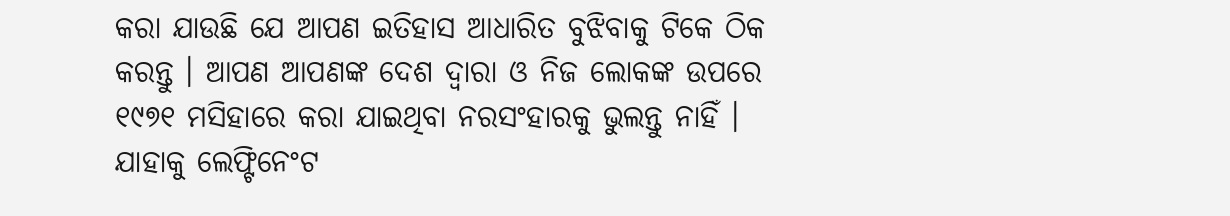କରା ଯାଉଛି ଯେ ଆପଣ ଇତିହାସ ଆଧାରିତ ବୁଝିବାକୁ ଟିକେ ଠିକ କରନ୍ତୁ । ଆପଣ ଆପଣଙ୍କ ଦେଶ ଦ୍ୱାରା ଓ ନିଜ ଲୋକଙ୍କ ଉପରେ ୧୯୭୧ ମସିହାରେ କରା ଯାଇଥିବା ନରସଂହାରକୁ ଭୁଲନ୍ତୁ ନାହିଁ । ଯାହାକୁ ଲେଫ୍ଟିନେଂଟ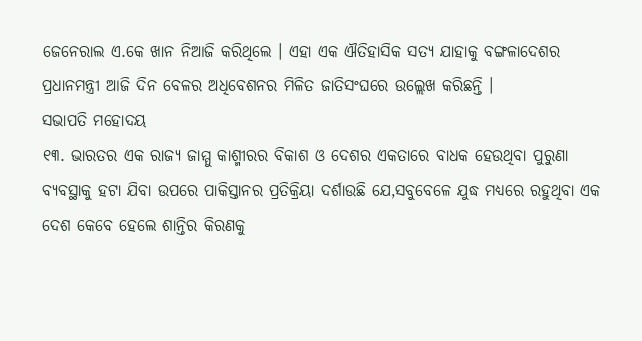ଜେନେରାଲ ଏ.କେ ଖାନ ନିଆଜି କରିଥିଲେ । ଏହା ଏକ ଐତିହାସିକ ସତ୍ୟ ଯାହାକୁ ବଙ୍ଗଳାଦେଶର ପ୍ରଧାନମନ୍ତ୍ରୀ ଆଜି ଦିନ ବେଳର ଅଧିବେଶନର ମିଳିତ ଜାତିସଂଘରେ ଉଲ୍ଲେଖ କରିଛନ୍ତି ।
ସଭାପତି ମହୋଦୟ
୧୩. ଭାରତର ଏକ ରାଜ୍ୟ ଜାମ୍ମୁ କାଶ୍ମୀରର ବିକାଶ ଓ ଦେଶର ଏକତାରେ ବାଧକ ହେଉଥିବା ପୁରୁଣା ବ୍ୟବସ୍ଥାକୁ ହଟା ଯିବା ଉପରେ ପାକିସ୍ତାନର ପ୍ରତିକ୍ରିୟା ଦର୍ଶାଉଛି ଯେ,ସବୁବେଳେ ଯୁଦ୍ଧ ମଧ୍ୟରେ ରହୁଥିବା ଏକ ଦେଶ କେବେ ହେଲେ ଶାନ୍ତିର କିରଣକୁ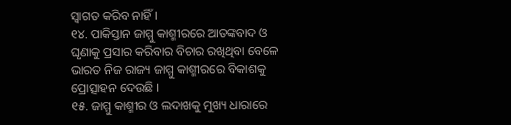ସ୍ୱାଗତ କରିବ ନାହିଁ ।
୧୪. ପାକିସ୍ତାନ ଜାମ୍ମୁ କାଶ୍ମୀରରେ ଆତଙ୍କବାଦ ଓ ଘୃଣାକୁ ପ୍ରସାର କରିବାର ବିଚାର ରଖିଥିବା ବେଳେ ଭାରତ ନିଜ ରାଜ୍ୟ ଜାମ୍ମୁ କାଶ୍ମୀରରେ ବିକାଶକୁ ପ୍ରୋତ୍ସାହନ ଦେଉଛି ।
୧୫. ଜାମ୍ମୁ କାଶ୍ମୀର ଓ ଲଦାଖକୁ ମୁଖ୍ୟ ଧାରାରେ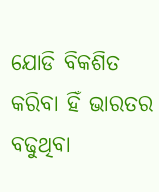ଯୋଡି ବିକଶିତ କରିବା ହିଁ ଭାରତର ବଢୁଥିବା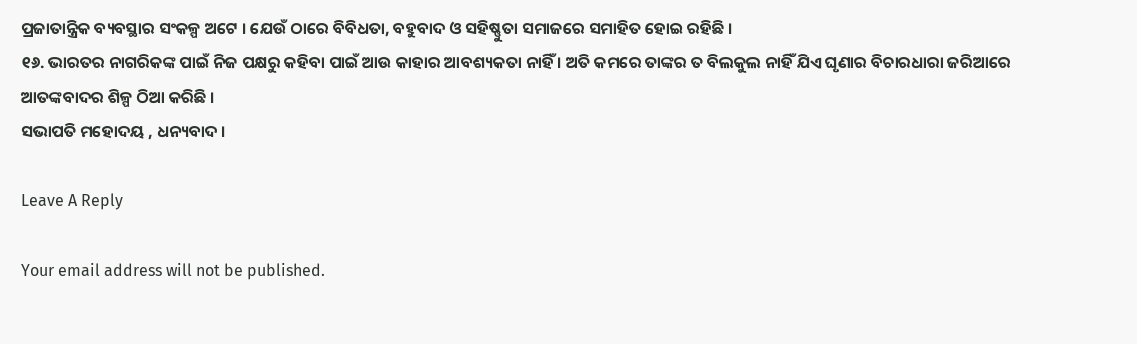ପ୍ରଜାତାନ୍ତ୍ରିକ ବ୍ୟବସ୍ଥାର ସଂକଳ୍ପ ଅଟେ । ଯେଉଁ ଠାରେ ବିବିଧତା, ବହୁବାଦ ଓ ସହିଷ୍ଣୁତା ସମାଜରେ ସମାହିତ ହୋଇ ରହିଛି ।
୧୬. ଭାରତର ନାଗରିକଙ୍କ ପାଇଁ ନିଜ ପକ୍ଷରୁ କହିବା ପାଇଁ ଆଉ କାହାର ଆବଶ୍ୟକତା ନାହିଁ । ଅତି କମରେ ତାଙ୍କର ତ ବିଲକୁଲ ନାହିଁ ଯିଏ ଘୃଣାର ବିଚାରଧାରା ଜରିଆରେ ଆତଙ୍କବାଦର ଶିଳ୍ପ ଠିଆ କରିଛି ।
ସଭାପତି ମହୋଦୟ , ଧନ୍ୟବାଦ ।

Leave A Reply

Your email address will not be published.